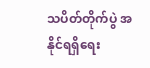သပိတ်တိုက်ပွဲ အနိုင်ရရှိရေး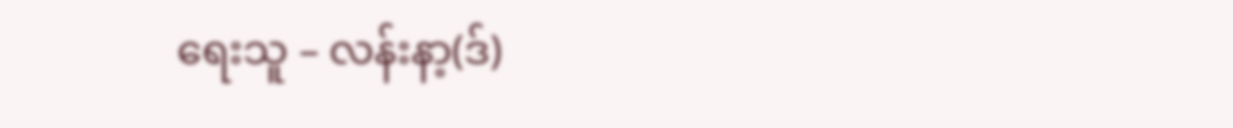ရေးသူ – လန်းနာ့(ဒ်)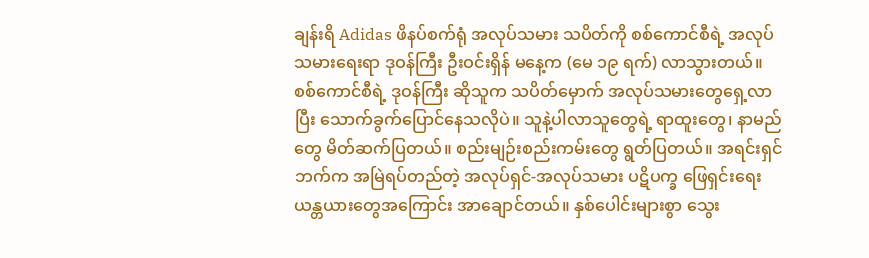ချန်းရိ Adidas ဖိနပ်စက်ရုံ အလုပ်သမား သပိတ်ကို စစ်ကောင်စီရဲ့ အလုပ်သမားရေးရာ ဒုဝန်ကြီး ဦးဝင်းရှိန် မနေ့က (မေ ၁၉ ရက်) လာသွားတယ်။ စစ်ကောင်စီရဲ့ ဒုဝန်ကြီး ဆိုသူက သပိတ်မှောက် အလုပ်သမားတွေရှေ့လာပြီး သောက်ခွက်ပြောင်နေသလိုပဲ။ သူနဲ့ပါလာသူတွေရဲ့ ရာထူးတွေ၊ နာမည်တွေ မိတ်ဆက်ပြတယ်။ စည်းမျဉ်းစည်းကမ်းတွေ ရွတ်ပြတယ်။ အရင်းရှင်ဘက်က အမြဲရပ်တည်တဲ့ အလုပ်ရှင်-အလုပ်သမား ပဋိပက္ခ ဖြေရှင်းရေး ယန္တယားတွေအကြောင်း အာချောင်တယ်။ နှစ်ပေါင်းများစွာ သွေး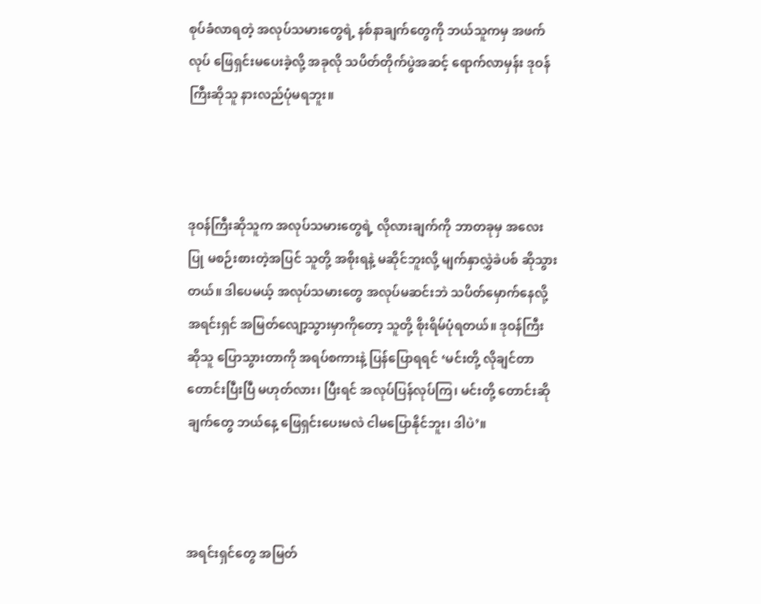စုပ်ခံလာရတဲ့ အလုပ်သမားတွေရဲ့ နစ်နာချက်တွေကို ဘယ်သူကမှ အဖက်လုပ် ဖြေရှင်းမပေးခဲ့လို့ အခုလို သပိတ်တိုက်ပွဲအဆင့် ရောက်လာမှန်း ဒုဝန်ကြီးဆိုသူ နားလည်ပုံမရဘူး။



ဒုဝန်ကြီးဆိုသူက အလုပ်သမားတွေရဲ့ လိုလားချက်ကို ဘာတခုမှ အလေးပြု မစဉ်းစားတဲ့အပြင် သူတို့ အစိုးရနဲ့ မဆိုင်ဘူးလို့ မျက်နှာလွှဲခဲပစ် ဆိုသွားတယ်။ ဒါပေမယ့် အလုပ်သမားတွေ အလုပ်မဆင်းဘဲ သပိတ်မှောက်နေလို့ အရင်းရှင် အမြတ်လျော့သွားမှာကိုတော့ သူတို့ စိုးရိမ်ပုံရတယ်။ ဒုဝန်ကြီးဆိုသူ ပြောသွားတာကို အရပ်စကားနဲ့ ပြန်ပြောရရင် ‘မင်းတို့ လိုချင်တာ တောင်းပြီးပြီ မဟုတ်လား၊ ပြီးရင် အလုပ်ပြန်လုပ်ကြ၊ မင်းတို့ တောင်းဆိုချက်တွေ ဘယ်နေ့ ဖြေရှင်းပေးမလဲ ငါမပြောနိုင်ဘူး၊ ဒါပဲ’။



အရင်းရှင်တွေ အမြတ်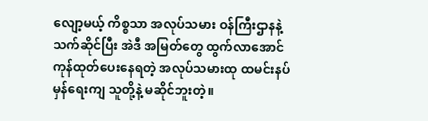လျော့မယ့် ကိစ္စသာ အလုပ်သမား ဝန်ကြီးဌာနနဲ့ သက်ဆိုင်ပြီး အဲဒီ အမြတ်တွေ ထွက်လာအောင် ကုန်ထုတ်ပေးနေရတဲ့ အလုပ်သမားထု ထမင်းနပ်မှန်ရေးကျ သူတို့နဲ့ မဆိုင်ဘူးတဲ့။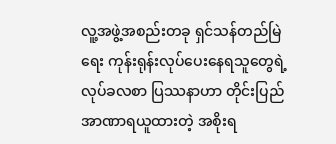လူ့အဖွဲ့အစည်းတခု ရှင်သန်တည်မြဲရေး ကုန်းရုန်းလုပ်ပေးနေရသူတွေရဲ့ လုပ်ခလစာ ပြဿနာဟာ တိုင်းပြည် အာဏာရယူထားတဲ့ အစိုးရ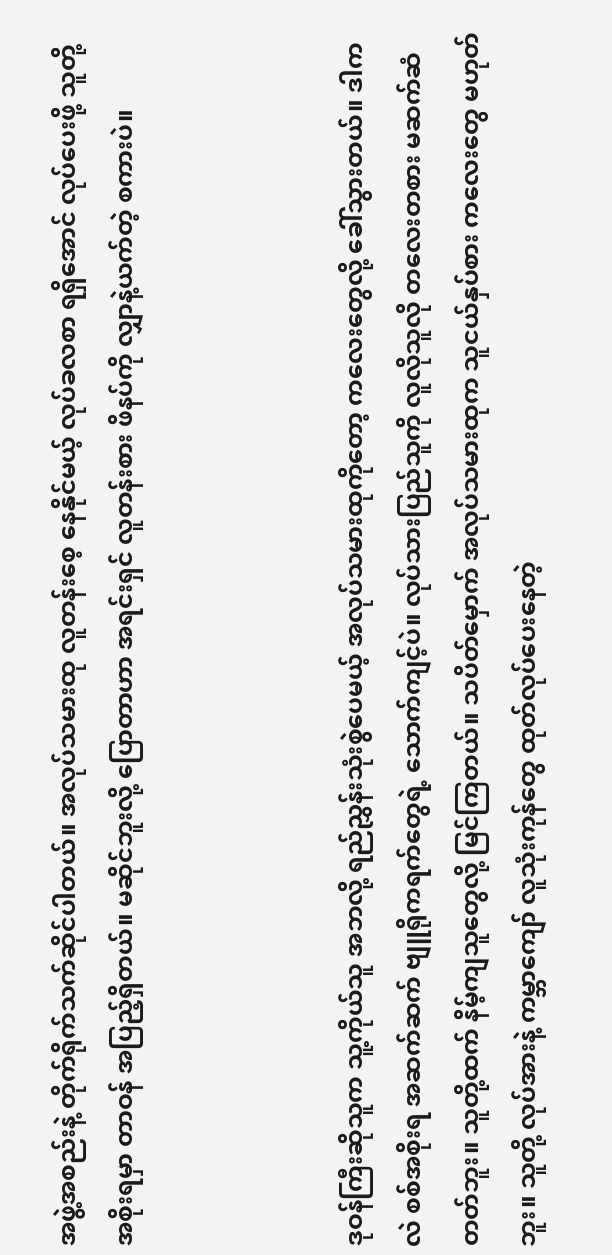အဖွဲ့အစည်းနဲ့ တိုက်ရိုက်သက်ဆိုင်ပါတယ်။ အလုပ်သမားထု လူတန်းစေ့ နေနိုင်မယ့် လုပ်ခလစာ ရရှိအောင် လုပ်ပေးဖို့ သူတို့ အစိုးရမှာ တာဝန် အပြည့်ရှိတယ်။ မဆိုင်ဘူးလို့ ပြောတာဟာ အရင်းရှင် လူတန်းစား ဖိနပ်ကို လျှာနဲ့ယက်တဲ့ စကားပဲ။



ဒုဝန်ကြီးဆိုသူက သူ့ကိုယ်သူ အဘလို့ ရည်ညွှန်းသုံးစွဲပေမယ့် အလုပ်သမားထုကိုတော့ ကလေးတွေလို့ ခေါ်သွားတယ်။ ဒါကလဲ စစ်အစိုးရ အဆက်ဆက် ဗျူရိုကရက်တွေရဲ့ သောက်ကျင့်ပဲ။ လုပ်သားပြည်သူကို လူလိုသူလို တလေးတစား မဆက်ဆံတတ်ဘူး။ သူတို့ထက် နိမ့်ကျသူတွေလို့ မြင်ကြတယ်။ သပိတ်မှောက် အလုပ်သမားထုက သူငယ်နှပ်စား ကလေးတွေ မဟုတ်ဘူး။ သူတို့ လုပ်အားနဲ့ ကမ္ဘာကျော် လူသုံးကုန်တွေ ထုတ်လုပ်ပေးနေတဲ့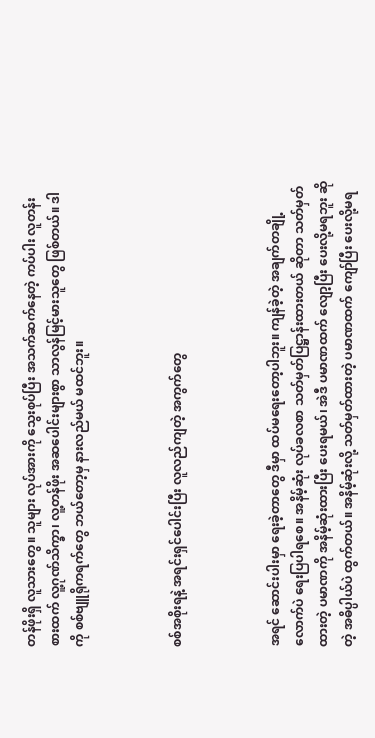တန်ဖိုးရှိ လူသားတွေ။ သူများ လုပ်အားကို သွေးစုပ်ပြီး အသက်ဆက်နေတဲ့ ကပ်ပါး လူတန်းစားထက် လူ့ဂုဏ်သိက္ခာ၊ လူ့တန်ဖိုး အဆပေါင်းများစွာ သာလွန်မြင့်မားသူတွေ ဖြစ်တယ်။ ဒါကို စစ်ဗျူရိုကရက်တွေ ဘယ်တော့မှ နားလည်မယ် မထင်ဘူး။



စစ်အစိုးရနဲ့ အရင်းရှင်ပေါင်းပြီး လူလည်ကျတဲ့ အကွက်တွေ



အရင် ဆောင်းပါးမှာ ရေးခဲ့တာတွေ ဒီမှာ ထပ်မရေးတော့ပါဘူး။ ကျန်ခဲ့တဲ့ အချက်တချို့လောက်ပဲ ရေးပြပါရစေ။ အနိမ့်ဆုံး လုပ်ခလစာ သတ်မှတ်ပြဋ္ဌာန်းထားတယ် ဆိုတာ သတ်မှတ်ထားတဲ့ ပမာဏကို အနိမ့်ဆုံးထားပြီး ပေးရမယ်၊ အဲဒီ ပမာဏထက် လျော့ပြီး ပေးလို့မရဘူး ဆိုတဲ့ အဓိပ္ပါယ်ပဲ ထွက်တယ်။ အနိမ့်ဆုံးလို့ သတ်မှတ်ထားတဲ့ ပမာဏထက် ကျော်ပြီး ပေးလို့မရ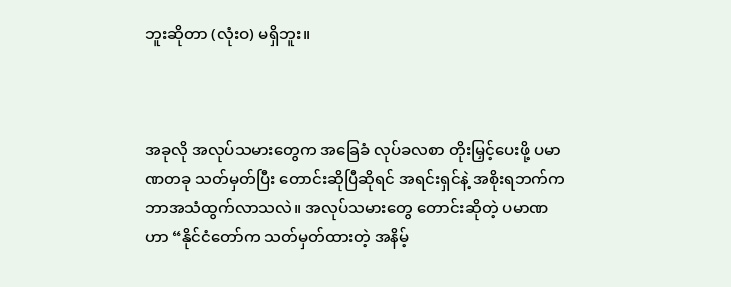ဘူးဆိုတာ (လုံးဝ) မရှိဘူး။



အခုလို အလုပ်သမားတွေက အခြေခံ လုပ်ခလစာ တိုးမြှင့်ပေးဖို့ ပမာဏတခု သတ်မှတ်ပြီး တောင်းဆိုပြီဆိုရင် အရင်းရှင်နဲ့ အစိုးရဘက်က ဘာအသံထွက်လာသလဲ။ အလုပ်သမားတွေ တောင်းဆိုတဲ့ ပမာဏဟာ “နိုင်ငံတော်က သတ်မှတ်ထားတဲ့ အနိမ့်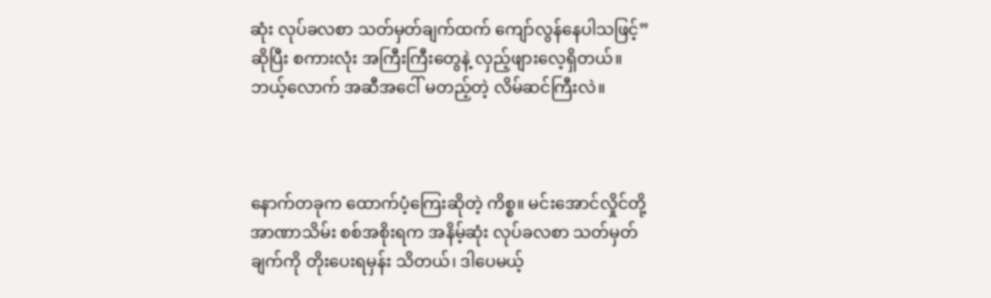ဆုံး လုပ်ခလစာ သတ်မှတ်ချက်ထက် ကျော်လွန်နေပါသဖြင့်” ဆိုပြီး စကားလုံး အကြီးကြီးတွေနဲ့ လှည့်ဖျားလေ့ရှိတယ်။ ဘယ့်လောက် အဆီအငေါ် မတည့်တဲ့ လိမ်ဆင်ကြီးလဲ။



နောက်တခုက ထောက်ပံ့ကြေးဆိုတဲ့ ကိစ္စ။ မင်းအောင်လှိုင်တို့ အာဏာသိမ်း စစ်အစိုးရက အနိမ့်ဆုံး လုပ်ခလစာ သတ်မှတ်ချက်ကို တိုးပေးရမှန်း သိတယ်၊ ဒါပေမယ့်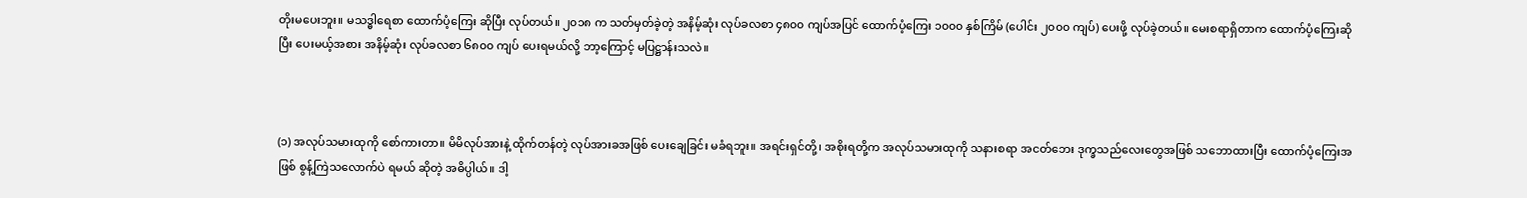တိုးမပေးဘူး။ မသဒ္ဓါရေစာ ထောက်ပံ့ကြေး ဆိုပြီး လုပ်တယ်။ ၂၀၁၈ က သတ်မှတ်ခဲ့တဲ့ အနိမ့်ဆုံး လုပ်ခလစာ ၄၈၀၀ ကျပ်အပြင် ထောက်ပံ့ကြေး ၁၀၀၀ နှစ်ကြိမ် (ပေါင်း ၂၀၀၀ ကျပ်) ပေးဖို့ လုပ်ခဲ့တယ်။ မေးစရာရှိတာက ထောက်ပံ့ကြေးဆိုပြီး ပေးမယ့်အစား အနိမ့်ဆုံး လုပ်ခလစာ ၆၈၀၀ ကျပ် ပေးရမယ်လို့ ဘာ့ကြောင့် မပြဋ္ဌာန်းသလဲ။



(၁) အလုပ်သမားထုကို စော်ကားတာ။ မိမိလုပ်အားနဲ့ ထိုက်တန်တဲ့ လုပ်အားခအဖြစ် ပေးချေခြင်း မခံရဘူး။ အရင်းရှင်တို့၊ အစိုးရတို့က အလုပ်သမားထုကို သနားစရာ အငတ်ဘေး ဒုက္ခသည်လေးတွေအဖြစ် သဘောထားပြီး ထောက်ပံ့ကြေးအဖြစ် စွန့်ကြဲသလောက်ပဲ ရမယ် ဆိုတဲ့ အဓိပ္ပါယ်။ ဒါ့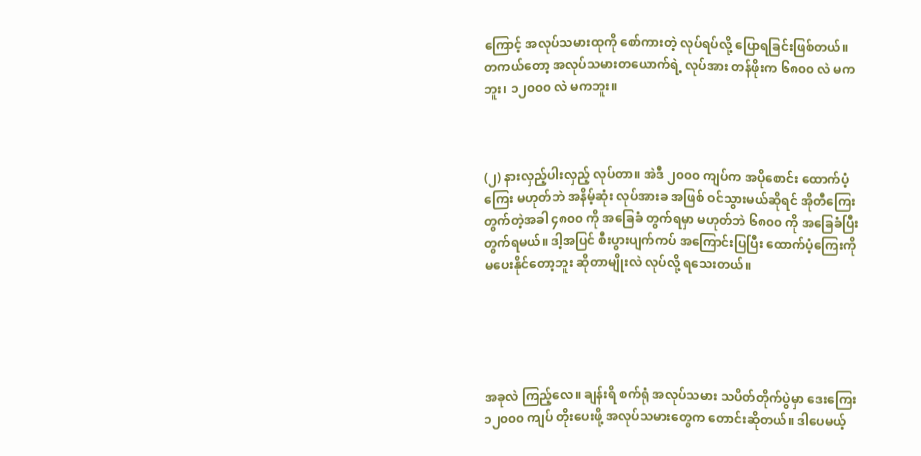ကြောင့် အလုပ်သမားထုကို စော်ကားတဲ့ လုပ်ရပ်လို့ ပြောရခြင်းဖြစ်တယ်။ တကယ်တော့ အလုပ်သမားတယောက်ရဲ့ လုပ်အား တန်ဖိုးက ၆၈၀၀ လဲ မကဘူး၊ ၁၂၀၀၀ လဲ မကဘူး။



(၂) နားလှည့်ပါးလှည့် လုပ်တာ။ အဲဒီ ၂၀၀၀ ကျပ်က အပိုစောင်း ထောက်ပံ့ကြေး မဟုတ်ဘဲ အနိမ့်ဆုံး လုပ်အားခ အဖြစ် ဝင်သွားမယ်ဆိုရင် အိုတီကြေး တွက်တဲ့အခါ ၄၈၀၀ ကို အခြေခံ တွက်ရမှာ မဟုတ်ဘဲ ၆၈၀၀ ကို အခြေခံပြီး တွက်ရမယ်။ ဒါ့အပြင် စီးပွားပျက်ကပ် အကြောင်းပြပြီး ထောက်ပံ့ကြေးကို မပေးနိုင်တော့ဘူး ဆိုတာမျိုးလဲ လုပ်လို့ ရသေးတယ်။





အခုလဲ ကြည့်လေ။ ချန်းရိ စက်ရုံ အလုပ်သမား သပိတ်တိုက်ပွဲမှာ ဒေးကြေး ၁၂၀၀၀ ကျပ် တိုးပေးဖို့ အလုပ်သမားတွေက တောင်းဆိုတယ်။ ဒါပေမယ့်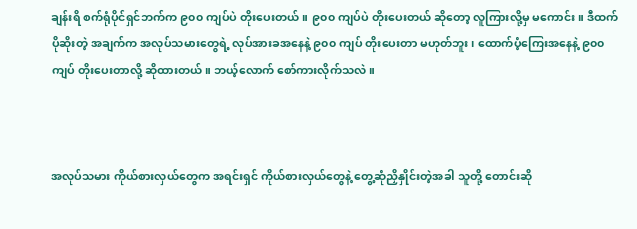ချန်းရိ စက်ရုံပိုင်ရှင်ဘက်က ၉၀၀ ကျပ်ပဲ တိုးပေးတယ်။ ၉၀၀ ကျပ်ပဲ တိုးပေးတယ် ဆိုတော့ လူကြားလို့မှ မကောင်း။ ဒီထက် ပိုဆိုးတဲ့ အချက်က အလုပ်သမားတွေရဲ့ လုပ်အားခအနေနဲ့ ၉၀၀ ကျပ် တိုးပေးတာ မဟုတ်ဘူး၊ ထောက်ပံ့ကြေးအနေနဲ့ ၉၀၀ ကျပ် တိုးပေးတာလို့ ဆိုထားတယ်။ ဘယ့်လောက် စော်ကားလိုက်သလဲ။



အလုပ်သမား ကိုယ်စားလှယ်တွေက အရင်းရှင် ကိုယ်စားလှယ်တွေနဲ့ တွေ့ဆုံညှိနှိုင်းတဲ့အခါ သူတို့ တောင်းဆို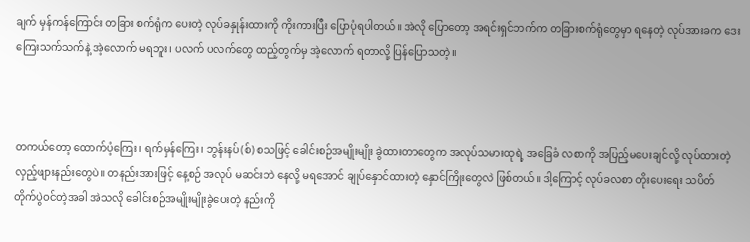ချက် မှန်ကန်ကြောင်း တခြား စက်ရုံက ပေးတဲ့ လုပ်ခနှုန်းထားကို ကိုးကားပြီး ပြောပုံရပါတယ်။ အဲလို ပြောတော့ အရင်းရှင်ဘက်က တခြားစက်ရုံတွေမှာ ရနေတဲ့ လုပ်အားခက ဒေးကြေးသက်သက်နဲ့ အဲ့လောက် မရဘူး၊ ပလက် ပလက်တွေ ထည့်တွက်မှ အဲ့လောက် ရတာလို့ ပြန်ပြောသတဲ့။



တကယ်တော့ ထောက်ပံ့ကြေး၊ ရက်မှန်ကြေး၊ ဘွန်းနပ်(စ်) စသဖြင့် ခေါင်းစဉ်အမျိုးမျိုး ခွဲထားတာတွေက အလုပ်သမားထုရဲ့ အခြေခံ လစာကို အပြည့်မပေးချင်လို့ လုပ်ထားတဲ့ လှည့်ဖျားနည်းတွေပဲ။ တနည်းအားဖြင့် နေ့စဉ် အလုပ် မဆင်းဘဲ နေလို့ မရအောင် ချုပ်နှောင်ထားတဲ့ နှောင်ကြိုးတွေလဲ ဖြစ်တယ်။ ဒါ့ကြောင့် လုပ်ခလစာ တိုးပေးရေး သပိတ် တိုက်ပွဲဝင်တဲ့အခါ အဲသလို ခေါင်းစဉ်အမျိုးမျိုးခွဲပေးတဲ့ နည်းကို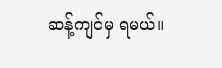ဆန့်ကျင်မှ ရမယ်။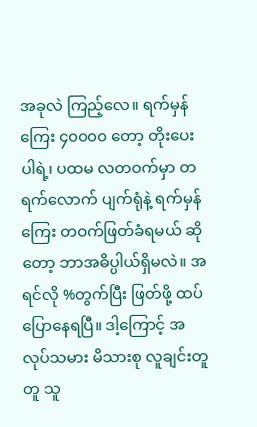အခုလဲ ကြည့်လေ။ ရက်မှန်ကြေး ၄၀၀၀၀ တော့ တိုးပေးပါရဲ့၊ ပထမ လတဝက်မှာ တရက်လောက် ပျက်ရုံနဲ့ ရက်မှန်ကြေး တဝက်ဖြတ်ခံရမယ် ဆိုတော့ ဘာအဓိပ္ပါယ်ရှိမလဲ။ အရင်လို %တွက်ပြီး ဖြတ်ဖို့ ထပ်ပြောနေရပြီ။ ဒါ့ကြောင့် အလုပ်သမား မိသားစု လူချင်းတူတူ သူ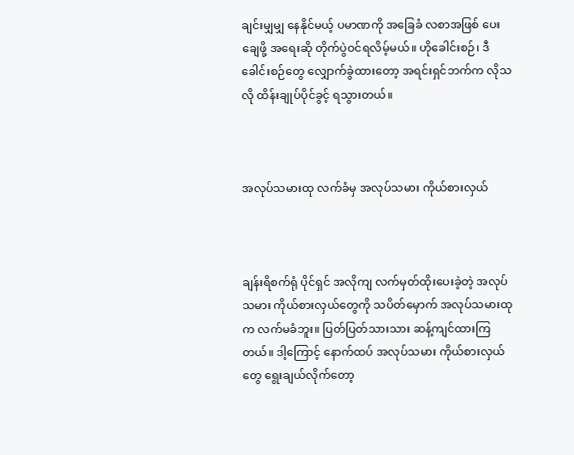ချင်းမျှမျှ နေနိုင်မယ့် ပမာဏကို အခြေခံ လစာအဖြစ် ပေးချေဖို့ အရေးဆို တိုက်ပွဲဝင်ရလိမ့်မယ်။ ဟိုခေါင်းစဉ်၊ ဒီခေါင်းစဉ်တွေ လျှောက်ခွဲထားတော့ အရင်းရှင်ဘက်က လိုသလို ထိန်းချုပ်ပိုင်ခွင့် ရသွားတယ်။



အလုပ်သမားထု လက်ခံမှ အလုပ်သမား ကိုယ်စားလှယ်



ချန်းရိစက်ရုံ ပိုင်ရှင် အလိုကျ လက်မှတ်ထိုးပေးခဲ့တဲ့ အလုပ်သမား ကိုယ်စားလှယ်တွေကို သပိတ်မှောက် အလုပ်သမားထုက လက်မခံဘူး။ ပြတ်ပြတ်သားသား ဆန့်ကျင်ထားကြတယ်။ ဒါ့ကြောင့် နောက်ထပ် အလုပ်သမား ကိုယ်စားလှယ်တွေ ရွေးချယ်လိုက်တော့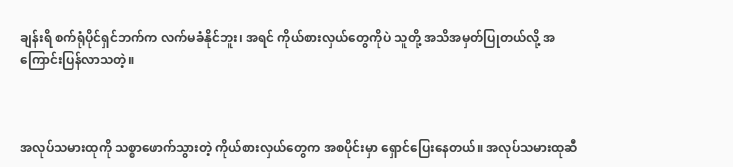ချန်းရိ စက်ရုံပိုင်ရှင်ဘက်က လက်မခံနိုင်ဘူး၊ အရင် ကိုယ်စားလှယ်တွေကိုပဲ သူတို့ အသိအမှတ်ပြုတယ်လို့ အကြောင်းပြန်လာသတဲ့။



အလုပ်သမားထုကို သစ္စာဖောက်သွားတဲ့ ကိုယ်စားလှယ်တွေက အစပိုင်းမှာ ရှောင်ပြေးနေတယ်။ အလုပ်သမားထုဆီ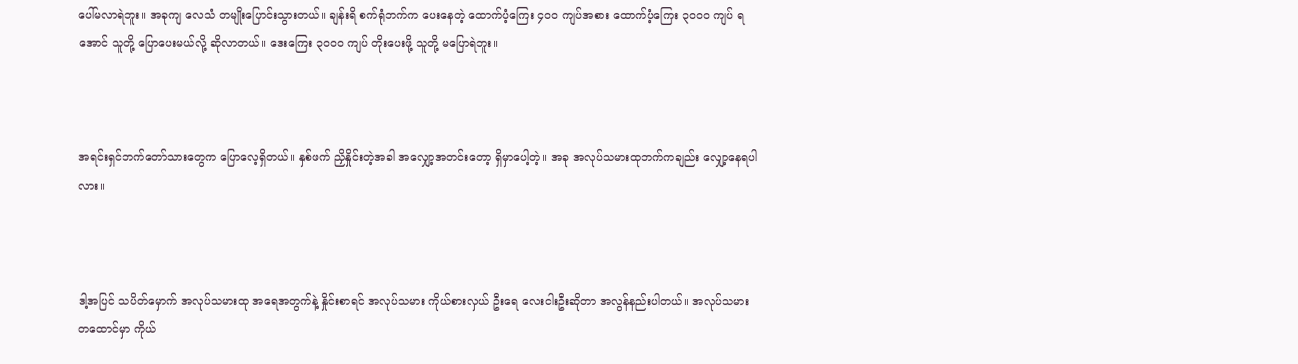ပေါ်မလာရဲဘူး။ အခုကျ လေသံ တမျိုးပြောင်းသွားတယ်။ ချန်းရိ စက်ရုံဘက်က ပေးနေတဲ့ ထောက်ပံ့ကြေး ၄၀၀ ကျပ်အစား ထောက်ပံ့ကြေး ၃၀၀၀ ကျပ် ရအောင် သူတို့ ပြောပေးမယ်လို့ ဆိုလာတယ်။ ဒေးကြေး ၃၀၀၀ ကျပ် တိုးပေးဖို့ သူတို့ မပြောရဲဘူး။



အရင်းရှင်ဘက်တော်သားတွေက ပြောလေ့ရှိတယ်။ နှစ်ဖက် ညှိနှိုင်းတဲ့အခါ အလျှော့အတင်းတော့ ရှိမှာပေါ့တဲ့။ အခု အလုပ်သမားထုဘက်ကချည်း လျှော့နေရပါလား။



ဒါ့အပြင် သပိတ်မှောက် အလုပ်သမားထု အရေအတွက်နဲ့ နှိုင်းစာရင် အလုပ်သမား ကိုယ်စားလှယ် ဦးရေ လေးငါးဦးဆိုတာ အလွန်နည်းပါတယ်။ အလုပ်သမား တထောင်မှာ ကိုယ်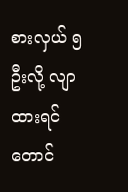စားလှယ် ၅ ဦးလို့ လျာထားရင်တောင်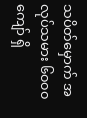သပိတ်မှောက် အလုပ်သမား ၆၀၀၀ ကျော် ရှိ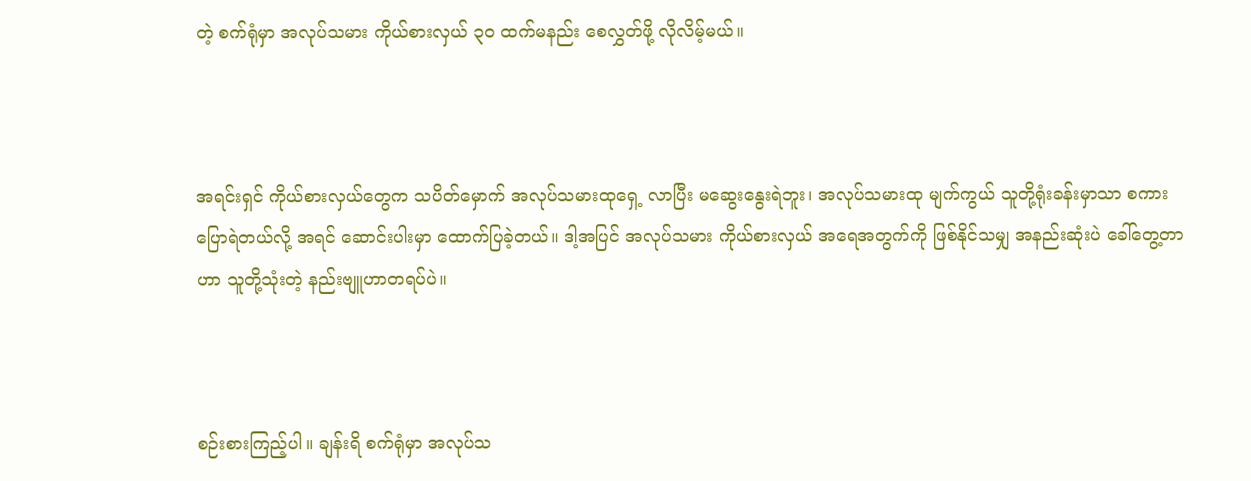တဲ့ စက်ရုံမှာ အလုပ်သမား ကိုယ်စားလှယ် ၃၀ ထက်မနည်း စေလွှတ်ဖို့ လိုလိမ့်မယ်။



အရင်းရှင် ကိုယ်စားလှယ်တွေက သပိတ်မှောက် အလုပ်သမားထုရှေ့ လာပြီး မဆွေးနွေးရဲဘူး၊ အလုပ်သမားထု မျက်ကွယ် သူတို့ရုံးခန်းမှာသာ စကားပြောရဲတယ်လို့ အရင် ဆောင်းပါးမှာ ထောက်ပြခဲ့တယ်။ ဒါ့အပြင် အလုပ်သမား ကိုယ်စားလှယ် အရေအတွက်ကို ဖြစ်နိုင်သမျှ အနည်းဆုံးပဲ ခေါ်တွေ့တာဟာ သူတို့သုံးတဲ့ နည်းဗျူဟာတရပ်ပဲ။



စဉ်းစားကြည့်ပါ။ ချန်းရိ စက်ရုံမှာ အလုပ်သ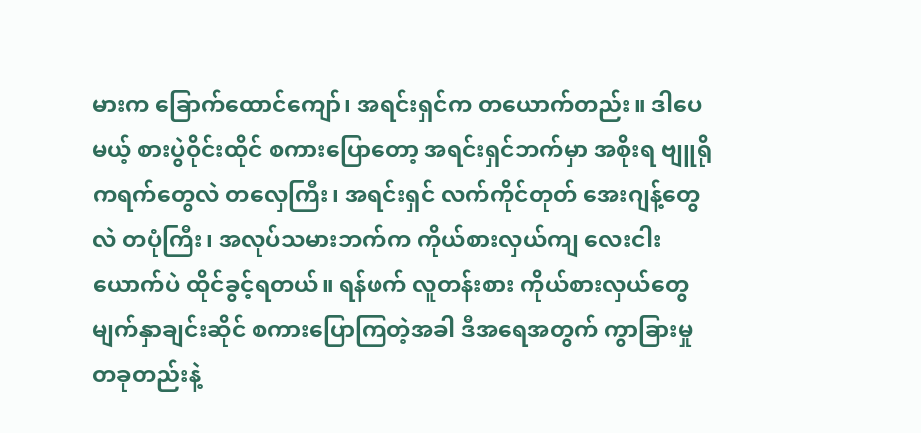မားက ခြောက်ထောင်ကျော်၊ အရင်းရှင်က တယောက်တည်း။ ဒါပေမယ့် စားပွဲဝိုင်းထိုင် စကားပြောတော့ အရင်းရှင်ဘက်မှာ အစိုးရ ဗျူရိုကရက်တွေလဲ တလှေကြီး၊ အရင်းရှင် လက်ကိုင်တုတ် အေးဂျန့်တွေလဲ တပုံကြီး၊ အလုပ်သမားဘက်က ကိုယ်စားလှယ်ကျ လေးငါးယောက်ပဲ ထိုင်ခွင့်ရတယ်။ ရန်ဖက် လူတန်းစား ကိုယ်စားလှယ်တွေ မျက်နှာချင်းဆိုင် စကားပြောကြတဲ့အခါ ဒီအရေအတွက် ကွာခြားမှု တခုတည်းနဲ့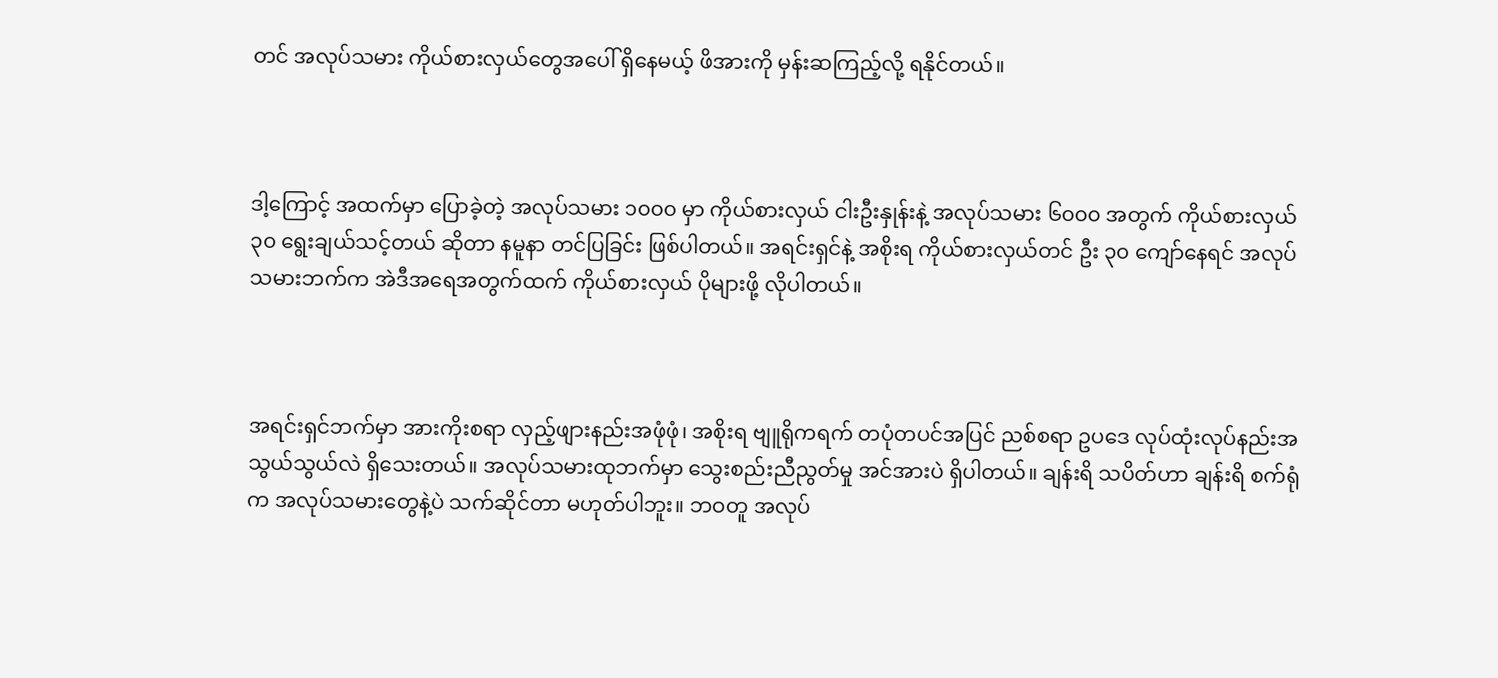တင် အလုပ်သမား ကိုယ်စားလှယ်တွေအပေါ် ရှိနေမယ့် ဖိအားကို မှန်းဆကြည့်လို့ ရနိုင်တယ်။



ဒါ့ကြောင့် အထက်မှာ ပြောခဲ့တဲ့ အလုပ်သမား ၁၀၀၀ မှာ ကိုယ်စားလှယ် ငါးဦးနှုန်းနဲ့ အလုပ်သမား ၆၀၀၀ အတွက် ကိုယ်စားလှယ် ၃၀ ရွေးချယ်သင့်တယ် ဆိုတာ နမူနာ တင်ပြခြင်း ဖြစ်ပါတယ်။ အရင်းရှင်နဲ့ အစိုးရ ကိုယ်စားလှယ်တင် ဦး ၃၀ ကျော်နေရင် အလုပ်သမားဘက်က အဲဒီအရေအတွက်ထက် ကိုယ်စားလှယ် ပိုများဖို့ လိုပါတယ်။



အရင်းရှင်ဘက်မှာ အားကိုးစရာ လှည့်ဖျားနည်းအဖုံဖုံ၊ အစိုးရ ဗျူရိုကရက် တပုံတပင်အပြင် ညစ်စရာ ဥပဒေ လုပ်ထုံးလုပ်နည်းအသွယ်သွယ်လဲ ရှိသေးတယ်။ အလုပ်သမားထုဘက်မှာ သွေးစည်းညီညွတ်မှု အင်အားပဲ ရှိပါတယ်။ ချန်းရိ သပိတ်ဟာ ချန်းရိ စက်ရုံက အလုပ်သမားတွေနဲ့ပဲ သက်ဆိုင်တာ မဟုတ်ပါဘူး။ ဘဝတူ အလုပ်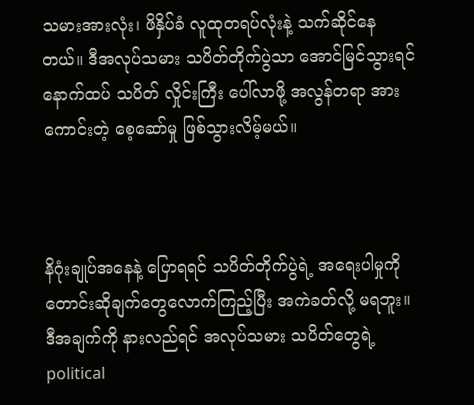သမားအားလုံး၊ ဖိနှိပ်ခံ လူထုတရပ်လုံးနဲ့ သက်ဆိုင်နေတယ်။ ဒီအလုပ်သမား သပိတ်တိုက်ပွဲသာ အောင်မြင်သွားရင် နောက်ထပ် သပိတ် လှိုင်းကြီး ပေါ်လာဖို့ အလွန်တရာ အားကောင်းတဲ့ စေ့ဆော်မှု ဖြစ်သွားလိမ့်မယ်။



နိဂုံးချုပ်အနေနဲ့ ပြောရရင် သပိတ်တိုက်ပွဲရဲ့ အရေးပါမှုကို တောင်းဆိုချက်တွေလောက်ကြည့်ပြီး အကဲခတ်လို့ မရဘူး။ ဒီအချက်ကို နားလည်ရင် အလုပ်သမား သပိတ်တွေရဲ့ political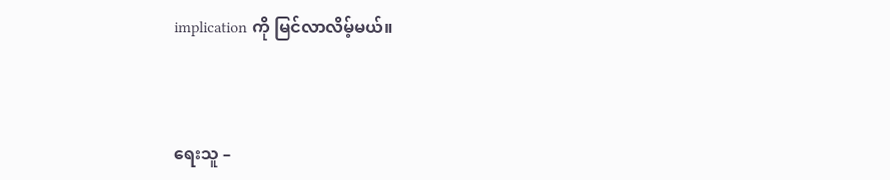implication ကို မြင်လာလိမ့်မယ်။



ရေးသူ –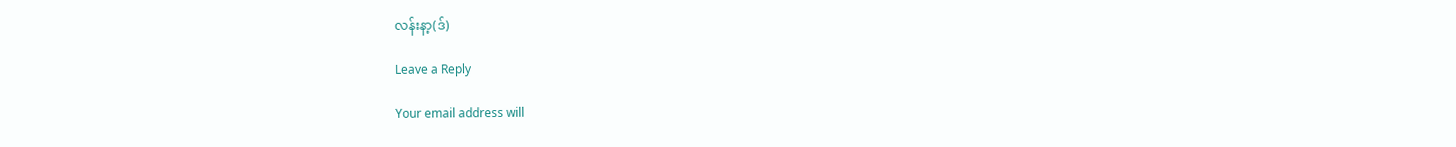လန်းနာ့(ဒ်)

Leave a Reply

Your email address will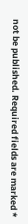not be published. Required fields are marked *